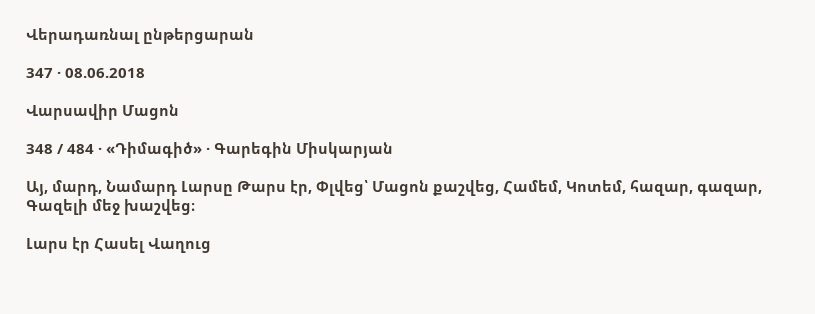Վերադառնալ ընթերցարան

347 · 08.06.2018

Վարսավիր Մացոն

348 / 484 · «Դիմագիծ» · Գարեգին Միսկարյան

Այ, մարդ, Նամարդ Լարսը Թարս էր, Փլվեց՝ Մացոն քաշվեց, Համեմ, Կոտեմ, հազար, գազար, Գազելի մեջ խաշվեց։

Լարս էր Հասել Վաղուց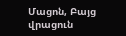Մացոն, Բայց վրացուն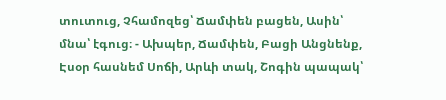տուտուց, Չհամոզեց՝ Ճամփեն բացեն, Ասին՝ մնա՝ էգուց։ - Ախպեր, Ճամփեն, Բացի Անցնենք, Էսօր հասնեմ Սոճի, Արևի տակ, Շոգին պապակ՝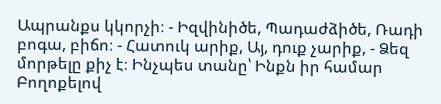Ապրանքս կկորչի։ - Իզվինիծե, Պադաժձիծե, Ռադի բոգա, բիճո։ - Հատուկ արիք, Այ, դուք չարիք, - Ձեզ մորթելը քիչ է։ Ինչպես տանը՝ Ինքն իր համար Բողոքելով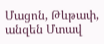Մացոն, Թևթափ, անզեն Մտավ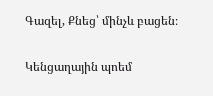Գազել, Քնեց՝ մինչև բացեն։

Կենցաղային պոեմ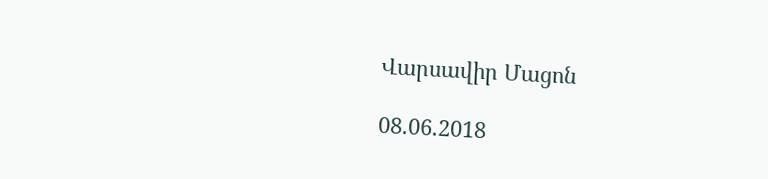Վարսավիր Մացոն

08.06.2018